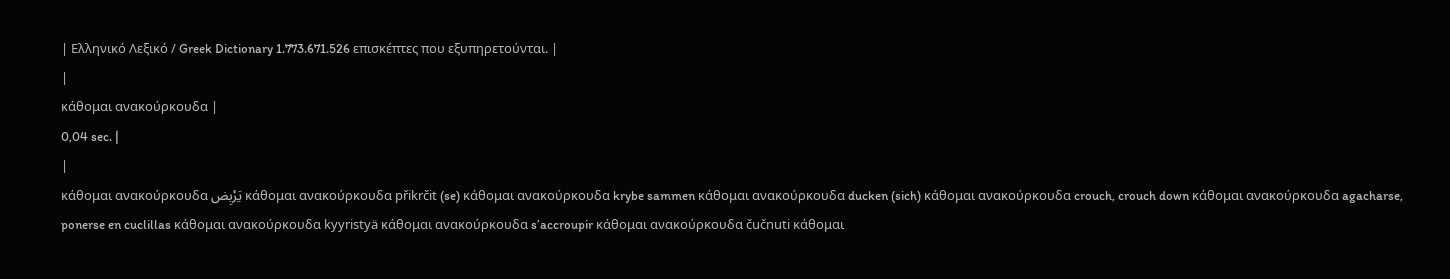| Ελληνικό Λεξικό / Greek Dictionary 1.773.671.526 επισκέπτες που εξυπηρετούνται. |
|
κάθομαι ανακούρκουδα |
0,04 sec. |
|
κάθομαι ανακούρκουδα يَرْبِض κάθομαι ανακούρκουδα přikrčit (se) κάθομαι ανακούρκουδα krybe sammen κάθομαι ανακούρκουδα ducken (sich) κάθομαι ανακούρκουδα crouch, crouch down κάθομαι ανακούρκουδα agacharse, ponerse en cuclillas κάθομαι ανακούρκουδα kyyristyä κάθομαι ανακούρκουδα s’accroupir κάθομαι ανακούρκουδα čučnuti κάθομαι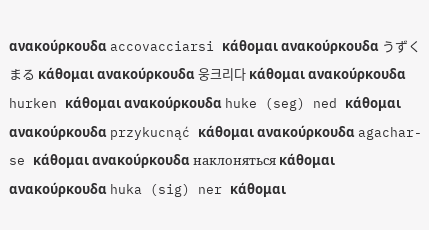ανακούρκουδα accovacciarsi κάθομαι ανακούρκουδα うずくまる κάθομαι ανακούρκουδα 웅크리다 κάθομαι ανακούρκουδα hurken κάθομαι ανακούρκουδα huke (seg) ned κάθομαι ανακούρκουδα przykucnąć κάθομαι ανακούρκουδα agachar-se κάθομαι ανακούρκουδα наклоняться κάθομαι ανακούρκουδα huka (sig) ner κάθομαι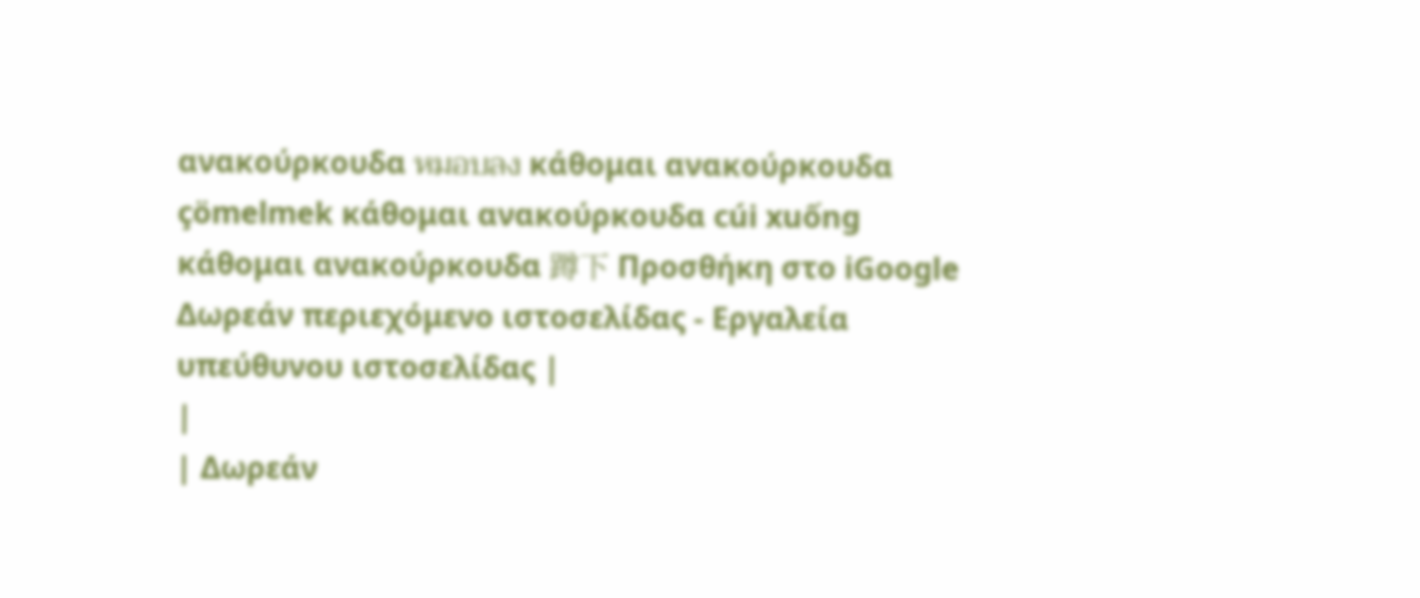ανακούρκουδα หมอบลง κάθομαι ανακούρκουδα çömelmek κάθομαι ανακούρκουδα cúi xuống κάθομαι ανακούρκουδα 蹲下 Προσθήκη στο iGoogle Δωρεάν περιεχόμενο ιστοσελίδας - Εργαλεία υπεύθυνου ιστοσελίδας |
|
| Δωρεάν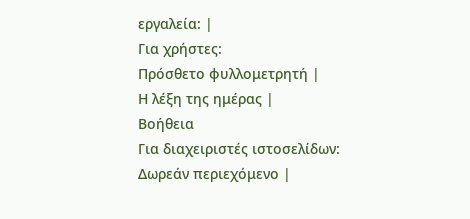εργαλεία: |
Για χρήστες:
Πρόσθετο φυλλομετρητή |
Η λέξη της ημέρας |
Βοήθεια
Για διαχειριστές ιστοσελίδων: Δωρεάν περιεχόμενο |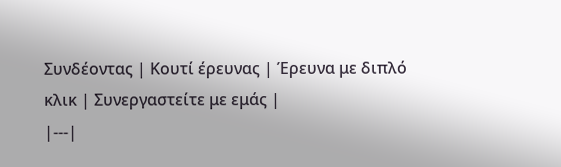Συνδέοντας | Κουτί έρευνας | Έρευνα με διπλό κλικ | Συνεργαστείτε με εμάς |
|---|